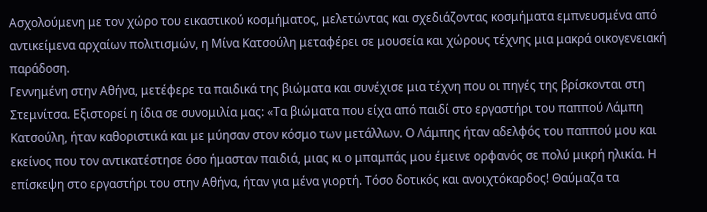Ασχολούμενη με τον χώρο του εικαστικού κοσμήματος, μελετώντας και σχεδιάζοντας κοσμήματα εμπνευσμένα από αντικείμενα αρχαίων πολιτισμών, η Μίνα Κατσούλη μεταφέρει σε μουσεία και χώρους τέχνης μια μακρά οικογενειακή παράδοση.
Γεννημένη στην Αθήνα, μετέφερε τα παιδικά της βιώματα και συνέχισε μια τέχνη που οι πηγές της βρίσκονται στη Στεμνίτσα. Εξιστορεί η ίδια σε συνομιλία μας: «Τα βιώματα που είχα από παιδί στο εργαστήρι του παππού Λάμπη Κατσούλη, ήταν καθοριστικά και με μύησαν στον κόσμο των μετάλλων. Ο Λάμπης ήταν αδελφός του παππού μου και εκείνος που τον αντικατέστησε όσο ήμασταν παιδιά, μιας κι ο μπαμπάς μου έμεινε ορφανός σε πολύ μικρή ηλικία. Η επίσκεψη στο εργαστήρι του στην Αθήνα, ήταν για μένα γιορτή. Τόσο δοτικός και ανοιχτόκαρδος! Θαύμαζα τα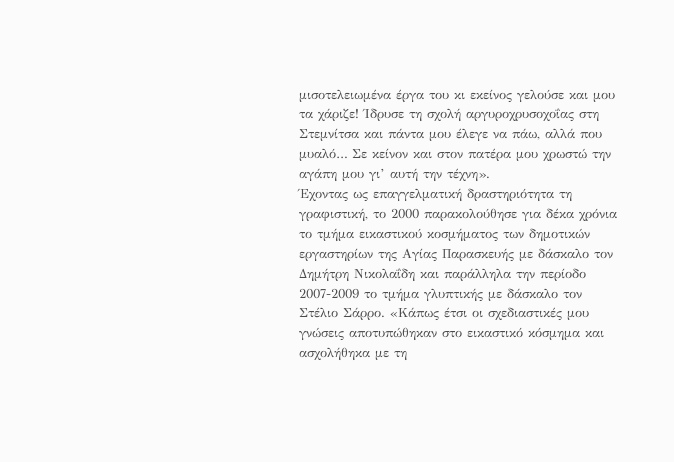μισοτελειωμένα έργα του κι εκείνος γελούσε και μου τα χάριζε! Ίδρυσε τη σχολή αργυροχρυσοχοΐας στη Στεμνίτσα και πάντα μου έλεγε να πάω, αλλά που μυαλό… Σε κείνον και στον πατέρα μου χρωστώ την αγάπη μου γι’ αυτή την τέχνη».
Έχοντας ως επαγγελματική δραστηριότητα τη γραφιστική, το 2000 παρακολούθησε για δέκα χρόνια το τμήμα εικαστικού κοσμήματος των δημοτικών εργαστηρίων της Αγίας Παρασκευής με δάσκαλο τον Δημήτρη Νικολαΐδη και παράλληλα την περίοδο 2007-2009 το τμήμα γλυπτικής με δάσκαλο τον Στέλιο Σάρρο. «Κάπως έτσι οι σχεδιαστικές μου γνώσεις αποτυπώθηκαν στο εικαστικό κόσμημα και ασχολήθηκα με τη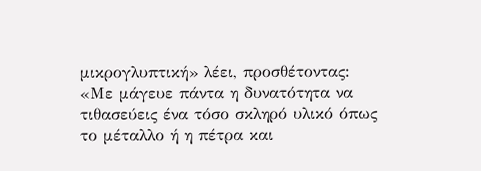μικρογλυπτική» λέει, προσθέτοντας: «Με μάγευε πάντα η δυνατότητα να τιθασεύεις ένα τόσο σκληρό υλικό όπως το μέταλλο ή η πέτρα και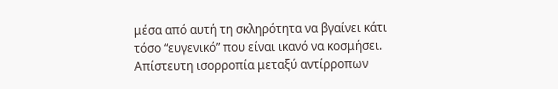μέσα από αυτή τη σκληρότητα να βγαίνει κάτι τόσο “ευγενικό” που είναι ικανό να κοσμήσει. Απίστευτη ισορροπία μεταξύ αντίρροπων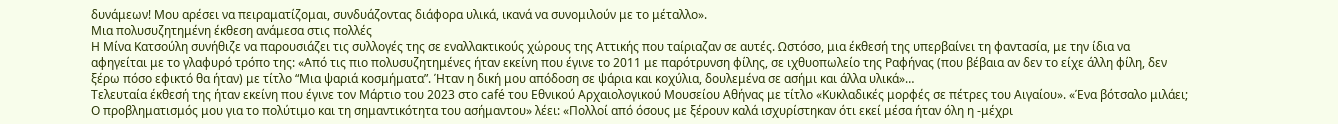δυνάμεων! Μου αρέσει να πειραματίζομαι, συνδυάζοντας διάφορα υλικά, ικανά να συνομιλούν με το μέταλλο».
Μια πολυσυζητημένη έκθεση ανάμεσα στις πολλές
Η Μίνα Κατσούλη συνήθιζε να παρουσιάζει τις συλλογές της σε εναλλακτικούς χώρους της Αττικής που ταίριαζαν σε αυτές. Ωστόσο, μια έκθεσή της υπερβαίνει τη φαντασία, με την ίδια να αφηγείται με το γλαφυρό τρόπο της: «Από τις πιο πολυσυζητημένες ήταν εκείνη που έγινε το 2011 με παρότρυνση φίλης, σε ιχθυοπωλείο της Ραφήνας (που βέβαια αν δεν το είχε άλλη φίλη, δεν ξέρω πόσο εφικτό θα ήταν) με τίτλο “Μια ψαριά κοσμήματα”. Ήταν η δική μου απόδοση σε ψάρια και κοχύλια, δουλεμένα σε ασήμι και άλλα υλικά»…
Τελευταία έκθεσή της ήταν εκείνη που έγινε τον Μάρτιο του 2023 στο café του Εθνικού Αρχαιολογικού Μουσείου Αθήνας με τίτλο «Κυκλαδικές μορφές σε πέτρες του Αιγαίου». «Ένα βότσαλο μιλάει; Ο προβληματισμός μου για το πολύτιμο και τη σημαντικότητα του ασήμαντου» λέει: «Πολλοί από όσους με ξέρουν καλά ισχυρίστηκαν ότι εκεί μέσα ήταν όλη η -μέχρι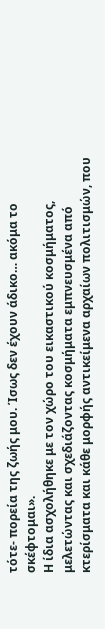τότε- πορεία της ζωής μου. Ίσως δεν έχουν άδικο… ακόμα το σκέφτομαι».
Η ίδια ασχολήθηκε με τον χώρο του εικαστικού κοσμήματος, μελετώντας και σχεδιάζοντας κοσμήματα εμπνευσμένα από κτερίσματα και κάθε μορφής αντικείμενα αρχαίων πολιτισμών, που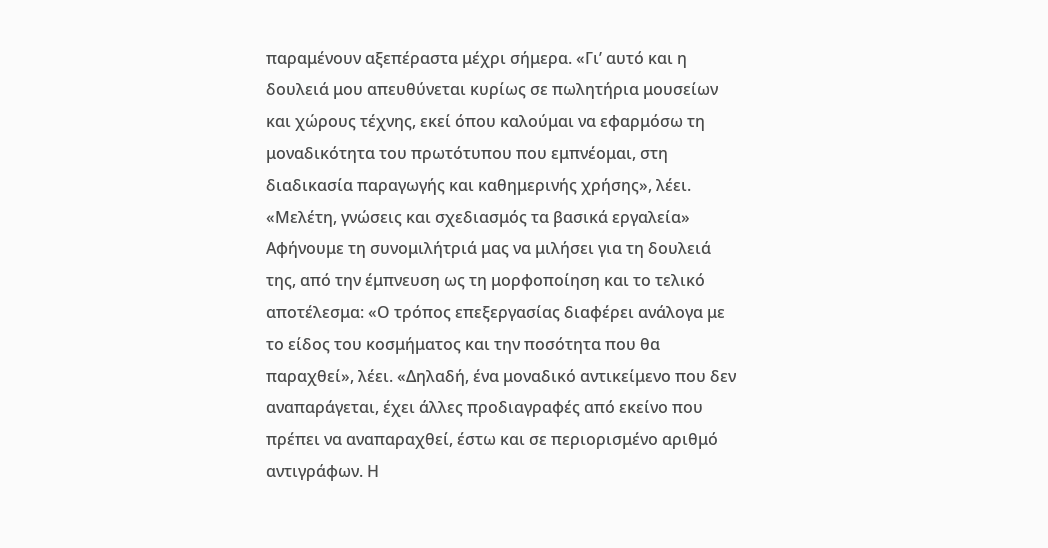παραμένουν αξεπέραστα μέχρι σήμερα. «Γι’ αυτό και η δουλειά μου απευθύνεται κυρίως σε πωλητήρια μουσείων και χώρους τέχνης, εκεί όπου καλούμαι να εφαρμόσω τη μοναδικότητα του πρωτότυπου που εμπνέομαι, στη διαδικασία παραγωγής και καθημερινής χρήσης», λέει.
«Μελέτη, γνώσεις και σχεδιασμός τα βασικά εργαλεία»
Αφήνουμε τη συνομιλήτριά μας να μιλήσει για τη δουλειά της, από την έμπνευση ως τη μορφοποίηση και το τελικό αποτέλεσμα: «Ο τρόπος επεξεργασίας διαφέρει ανάλογα με το είδος του κοσμήματος και την ποσότητα που θα παραχθεί», λέει. «Δηλαδή, ένα μοναδικό αντικείμενο που δεν αναπαράγεται, έχει άλλες προδιαγραφές από εκείνο που πρέπει να αναπαραχθεί, έστω και σε περιορισμένο αριθμό αντιγράφων. Η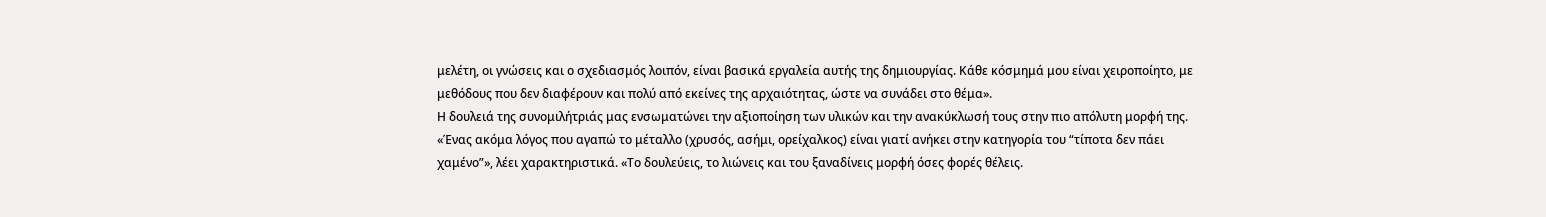μελέτη, οι γνώσεις και ο σχεδιασμός λοιπόν, είναι βασικά εργαλεία αυτής της δημιουργίας. Κάθε κόσμημά μου είναι χειροποίητο, με μεθόδους που δεν διαφέρουν και πολύ από εκείνες της αρχαιότητας, ώστε να συνάδει στο θέμα».
Η δουλειά της συνομιλήτριάς μας ενσωματώνει την αξιοποίηση των υλικών και την ανακύκλωσή τους στην πιο απόλυτη μορφή της. «Ένας ακόμα λόγος που αγαπώ το μέταλλο (χρυσός, ασήμι, ορείχαλκος) είναι γιατί ανήκει στην κατηγορία του “τίποτα δεν πάει χαμένο”», λέει χαρακτηριστικά. «Το δουλεύεις, το λιώνεις και του ξαναδίνεις μορφή όσες φορές θέλεις.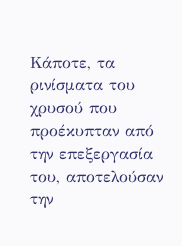Κάποτε, τα ρινίσματα του χρυσού που προέκυπταν από την επεξεργασία του, αποτελούσαν την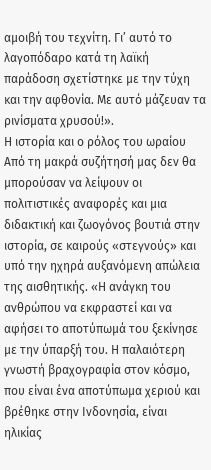αμοιβή του τεχνίτη. Γι’ αυτό το λαγοπόδαρο κατά τη λαϊκή παράδοση σχετίστηκε με την τύχη και την αφθονία. Με αυτό μάζευαν τα ρινίσματα χρυσού!».
Η ιστορία και ο ρόλος του ωραίου
Από τη μακρά συζήτησή μας δεν θα μπορούσαν να λείψουν οι πολιτιστικές αναφορές και μια διδακτική και ζωογόνος βουτιά στην ιστορία, σε καιρούς «στεγνούς» και υπό την ηχηρά αυξανόμενη απώλεια της αισθητικής. «Η ανάγκη του ανθρώπου να εκφραστεί και να αφήσει το αποτύπωμά του ξεκίνησε με την ύπαρξή του. Η παλαιότερη γνωστή βραχογραφία στον κόσμο, που είναι ένα αποτύπωμα χεριού και βρέθηκε στην Ινδονησία, είναι ηλικίας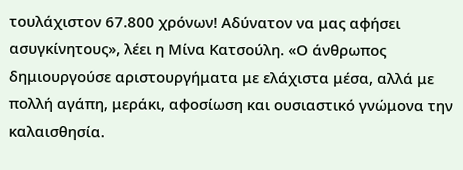τουλάχιστον 67.800 χρόνων! Αδύνατον να μας αφήσει ασυγκίνητους», λέει η Μίνα Κατσούλη. «Ο άνθρωπος δημιουργούσε αριστουργήματα με ελάχιστα μέσα, αλλά με πολλή αγάπη, μεράκι, αφοσίωση και ουσιαστικό γνώμονα την καλαισθησία.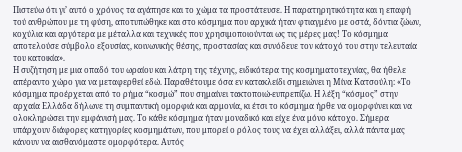Πιστεύω ότι γι’ αυτό ο χρόνος τα αγάπησε και το χώμα τα προστάτευσε. Η παρατηρητικότητα και η επαφή τού ανθρώπου με τη φύση, αποτυπώθηκε και στο κόσμημα που αρχικά ήταν φτιαγμένο με οστά, δόντια ζώων, κοχύλια και αργότερα με μέταλλα και τεχνικές που χρησιμοποιούνται ως τις μέρες μας! Το κόσμημα αποτελούσε σύμβολο εξουσίας, κοινωνικής θέσης, προστασίας και συνόδευε τον κάτοχό του στην τελευταία του κατοικία».
Η συζήτηση με μια οπαδό του ωραίου και λάτρη της τέχνης, ειδικότερα της κοσμηματοτεχνίας, θα ήθελε απέραντο χώρο για να μεταφερθεί εδώ. Παραθέτουμε όσα εν κατακλείδι σημειώνει η Μίνα Κατσούλη: «Το κόσμημα προέρχεται από το ρήμα “κοσμώ” που σημαίνει τακτοποιώ-ευπρεπίζω. Η λέξη “κόσμος” στην αρχαία Ελλάδα δήλωνε τη συμπαντική ομορφιά και αρμονία, κι έτσι το κόσμημα ήρθε να ομορφύνει και να ολοκληρώσει την εμφάνισή μας. Το κάθε κόσμημα ήταν μοναδικό και είχε ένα μόνο κάτοχο. Σήμερα υπάρχουν διάφορες κατηγορίες κοσμημάτων, που μπορεί ο ρόλος τους να έχει αλλάξει, αλλά πάντα μας κάνουν να αισθανόμαστε ομορφότερα. Αυτός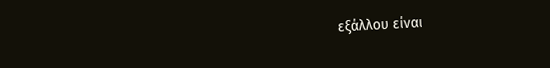εξάλλου είναι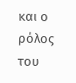και ο ρόλος του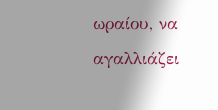ωραίου, να αγαλλιάζει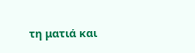τη ματιά και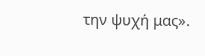την ψυχή μας».